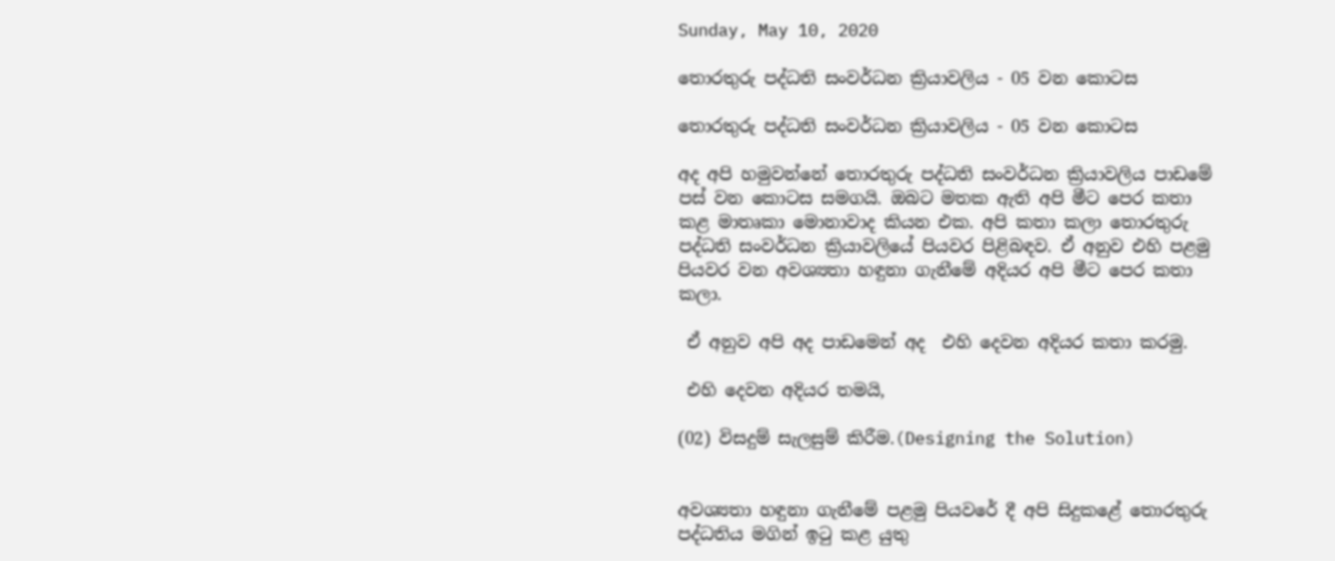Sunday, May 10, 2020

තොරතුරු පද්ධති සංවර්ධන ක්‍රියාවලිය - 05 වන කොටස

තොරතුරු පද්ධති සංවර්ධන ක්‍රියාවලිය - 05 වන කොටස

අද අපි හමුවන්නේ තොරතුරු පද්ධති සංවර්ධන ක්‍රියාවලිය පාඩමේ පස් වන කොටස සමගයි. ඔබට මතක ඇති අපි මීට පෙර කතා කළ මාතෘකා මොනාවාද කියන එක. අපි කතා කලා තොරතුරු පද්ධති සංවර්ධන ක්‍රියාවලියේ පියවර පිළිබඳව. ඒ අනුව එහි පළමු පියවර වන අවශ්‍යතා හඳුනා ගැනීමේ අදියර අපි මීට පෙර කතා කලා.

 ඒ අනුව අපි අද පාඩමෙන් අද  එහි දෙවන අදියර කතා කරමු.

 එහි දෙවන අදියර තමයි,

(02) විසදුම් සැලසුම් කිරීම.(Designing the Solution)


අවශ්‍යතා හඳුනා ගැනීමේ පළමු පියවරේ දී අපි සිදුකළේ තොරතුරු පද්ධතිය මගින් ඉටු කළ යුතු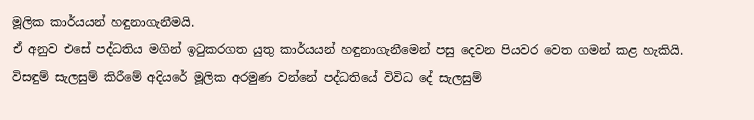මූලික කාර්යයන් හඳුනාගැනීමයි.
ඒ අනුව එසේ පද්ධතිය මගින් ඉටුකරගත යුතු කාර්යයන් හඳුනාගැනීමෙන් පසු දෙවන පියවර වෙත ගමන් කළ හැකියි. විසඳුම් සැලසුම් කිරීමේ අදියරේ මූලික අරමුණ වන්නේ පද්ධතියේ විවිධ දේ සැලසුම්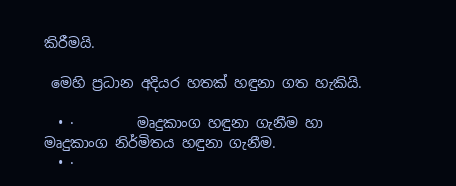කිරීමයි.

 මෙහි ප්‍රධාන අදියර හතක් හඳුනා ගත හැකියි.

  • ·         මෘදුකාංග හඳුනා ගැනීම හා මෘදුකාංග නිර්මිතය හඳුනා ගැනීම.
  • ·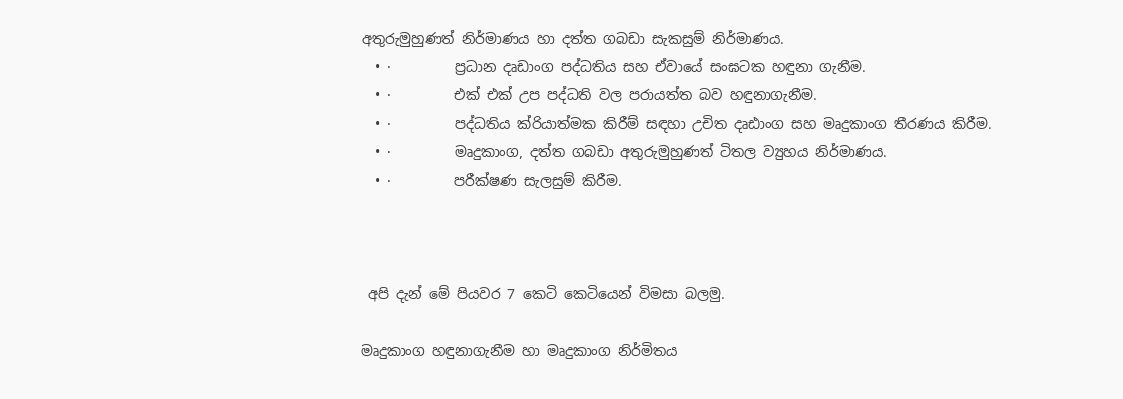අතුරුමුහුණත් නිර්මාණය හා දත්ත ගබඩා සැකසුම් නිර්මාණය.
  • ·         ප්‍රධාන දෘඩාංග පද්ධතිය සහ ඒවායේ සංඝටක හඳුනා ගැනීම.
  • ·         එක් එක් උප පද්ධති වල පරායත්ත බව හඳුනාගැනීම.
  • ·         පද්ධතිය ක්රියාත්මක කිරීම් සඳහා උචිත දෘඪාංග සහ මෘදුකාංග තීරණය කිරීම.
  • ·         මෘදුකාංග, දත්ත ගබඩා අතුරුමුහුණත් ටිතල ව්‍යුහය නිර්මාණය.
  • ·         පරීක්ෂණ සැලසුම් කිරීම.



 අපි දැන් මේ පියවර 7 කෙටි කෙටියෙන් විමසා බලමු.

මෘදුකාංග හඳුනාගැනීම හා මෘදුකාංග නිර්මිතය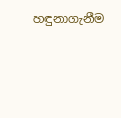හඳුනාගැනීම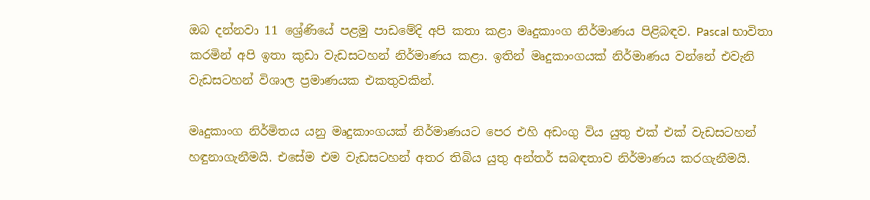ඔබ දන්නවා 11 ශ්‍රේණියේ පළමු පාඩමේදි අපි කතා කළා මෘදුකාංග නිර්මාණය පිළිබඳව. Pascal භාවිතා කරමින් අපි ඉතා කුඩා වැඩසටහන් නිර්මාණය කළා. ඉතින් මෘදුකාංගයක් නිර්මාණය වන්නේ එවැනි  වැඩසටහන් විශාල ප්‍රමාණයක එකතුවකින්.

මෘදුකාංග නිර්මිතය යනු මෘදුකාංගයක් නිර්මාණයට පෙර එහි අඩංගු විය යුතු එක් එක් වැඩසටහන් හඳුනාගැනීමයි. එසේම එම වැඩසටහන් අතර තිබිය යුතු අන්තර් සබඳතාව නිර්මාණය කරගැනීමයි.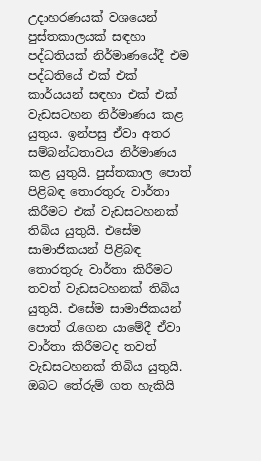උදාහරණයක් වශයෙන් පුස්තකාලයක් සඳහා පද්ධතියක් නිර්මාණයේදී එම පද්ධතියේ එක් එක් කාර්යයන් සඳහා එක් එක් වැඩසටහන නිර්මාණය කළ යුතුය. ඉන්පසු ඒවා අතර සම්බන්ධතාවය නිර්මාණය කළ යුතුයි. පුස්තකාල පොත් පිළිබඳ තොරතුරු වාර්තා කිරීමට එක් වැඩසටහනක් තිබිය යුතුයි. එසේම සාමාජිකයන් පිළිබඳ තොරතුරු වාර්තා කිරීමට තවත් වැඩසටහනක් තිබිය යුතුයි. එසේම සාමාජිකයන් පොත් රැගෙන යාමේදී ඒවා වාර්තා කිරීමටද තවත් වැඩසටහනක් තිබිය යුතුයි. ඔබට තේරුම් ගත හැකියි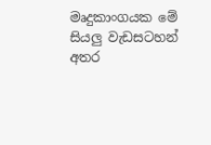මෘදුකාංගයක මේ සියලු වැඩසටහන් අතර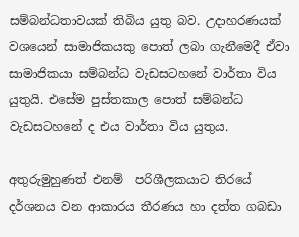සම්බන්ධතාවයක් තිබිය යුතු බව. උදාහරණයක් වශයෙන් සාමාජිකයකු පොත් ලබා ගැනීමෙදී ඒවා සාමාජිකයා සම්බන්ධ වැඩසටහනේ වාර්තා විය යුතුයි. එසේම පුස්තකාල පොත් සම්බන්ධ වැඩසටහනේ ද එය වාර්තා විය යුතුය.

අතුරුමුහුණත් එනම්  පරිශීලකයාට තිරයේ දර්ශනය වන ආකාරය තීරණය හා දත්ත ගබඩා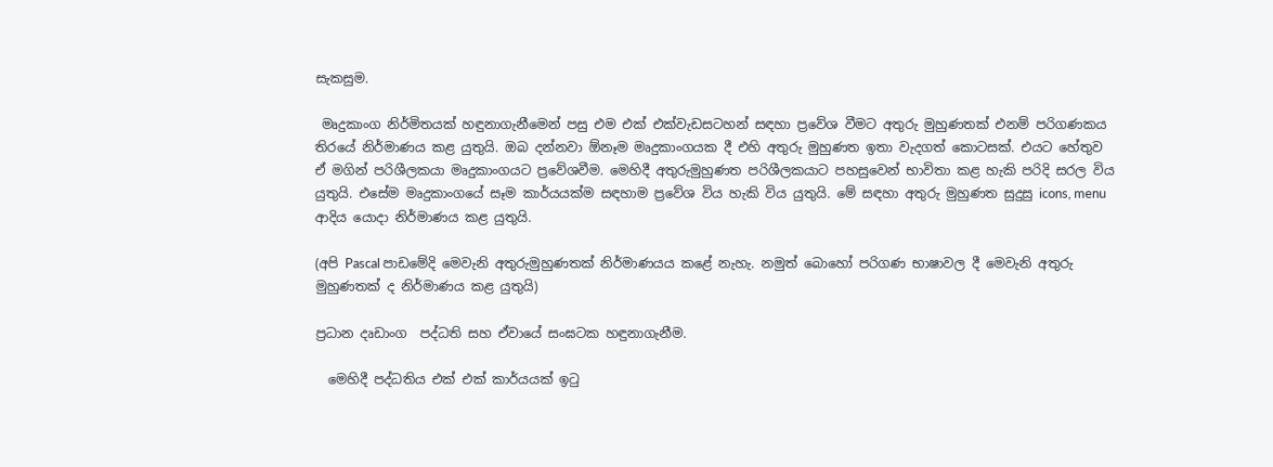සැකසුම.

 මෘදුකාංග නිර්මිතයක් හඳුනාගැනීමෙන් පසු එම එක් එක්වැඩසටහන් සඳහා ප්‍රවේශ වීමට අතුරු මුහුණතක් එනම් පරිගණකය තිරයේ නිර්මාණය කළ යුතුයි. ඔබ දන්නවා ඕනෑම මෘදුකාංගයක දී එහි අතුරු මුහුණත ඉතා වැදගත් කොටසක්. එයට හේතුව ඒ මගින් පරිශීලකයා මෘදුකාංගයට ප්‍රවේශවීම. මෙහිදී අතුරුමුහුණත පරිශීලකයාට පහසුවෙන් භාවිතා කළ හැකි පරිදි සරල විය යුතුයි. එසේම මෘදුකාංගයේ සෑම කාර්යයක්ම සඳහාම ප්‍රවේශ විය හැකි විය යුතුයි. මේ සඳහා අතුරු මුහුණත සුදුසු icons, menu ආදිය යොදා නිර්මාණය කළ යුතුයි.

(අපි Pascal පාඩමේදි මෙවැනි අතුරුමුහුණතක් නිර්මාණයය කළේ නැහැ. නමුත් බොහෝ පරිගණ භාෂාවල දී මෙවැනි අතුරු මුහුණතක් ද නිර්මාණය කළ යුතුයි)

ප්‍රධාන දෘඩාංග  පද්ධති සහ ඒවායේ සංඝටක හඳුනාගැනීම.

  මෙහිදී පද්ධතිය එක් එක් කාර්යයක් ඉටු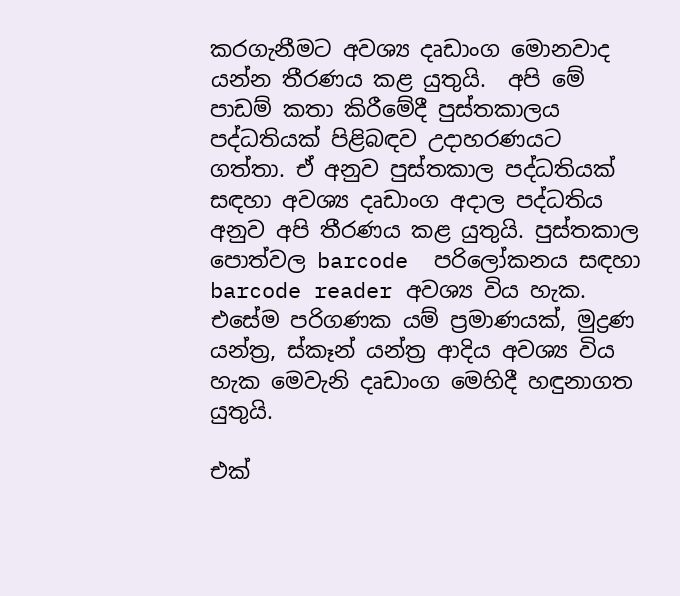කරගැනීමට අවශ්‍ය දෘඩාංග මොනවාද යන්න තීරණය කළ යුතුයි.  අපි මේ පාඩම් කතා කිරීමේදී පුස්තකාලය පද්ධතියක් පිළිබඳව උදාහරණයට ගත්තා. ඒ අනුව පුස්තකාල පද්ධතියක් සඳහා අවශ්‍ය දෘඩාංග අදාල පද්ධතිය අනුව අපි තීරණය කළ යුතුයි. පුස්තකාල පොත්වල barcode  පරිලෝකනය සඳහා barcode reader අවශ්‍ය විය හැක. එසේම පරිගණක යම් ප්‍රමාණයක්, මුද්‍රණ යන්ත්‍ර, ස්කෑන් යන්ත්‍ර ආදිය අවශ්‍ය විය හැක මෙවැනි දෘඩාංග මෙහිදී හඳුනාගත යුතුයි.

එක්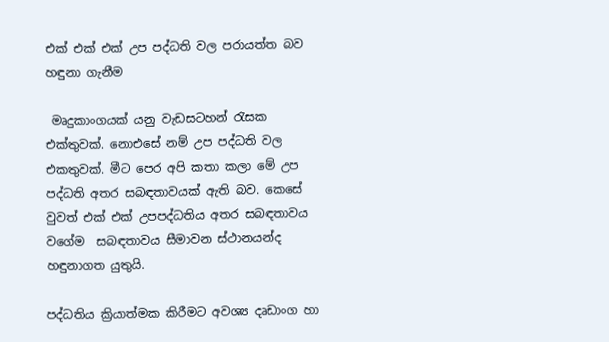එක් එක් එක් උප පද්ධති වල පරායත්ත බව හඳුනා ගැනීම

 මෘදුකාංගයක් යනු වැඩසටහන් රැසක එක්තුවක්. නොඑසේ නම් උප පද්ධති වල එකතුවක්. මීට පෙර අපි කතා කලා මේ උප පද්ධති අතර සබඳතාවයක් ඇති බව. කෙසේ වුවත් එක් එක් උපපද්ධතිය අතර සබඳතාවය වගේම  සබඳතාවය සීමාවන ස්ථානයන්ද හඳුනාගත යුතුයි.

පද්ධතිය ක්‍රියාත්මක කිරීමට අවශ්‍ය දෘඩාංග හා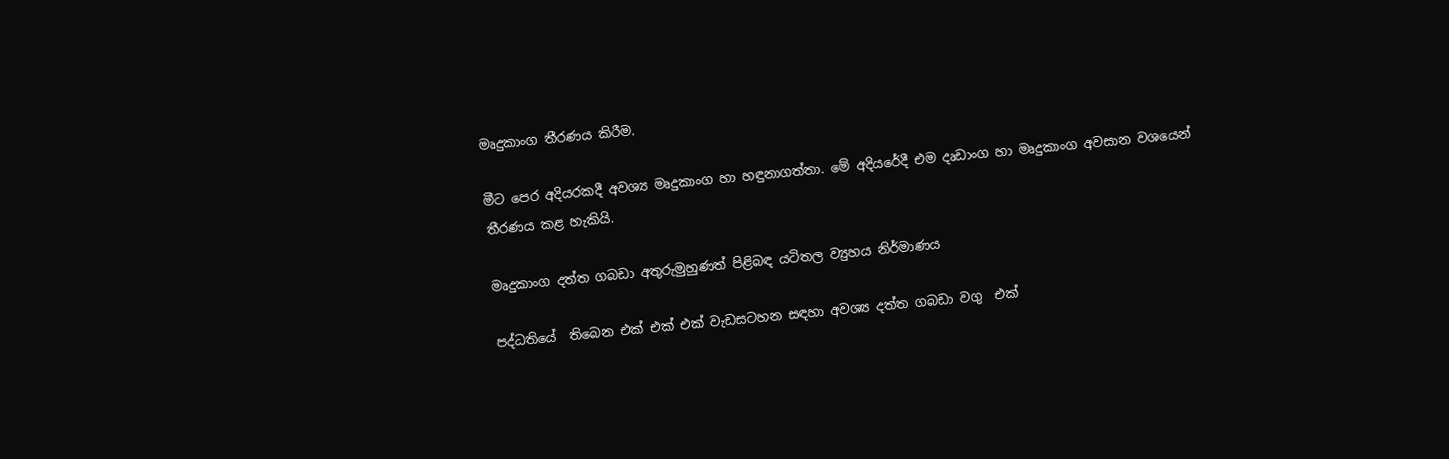මෘදුකාංග තීරණය කිරීම.

මීට පෙර අදියරකදී අවශ්‍ය මෘදුකාංග හා හඳුනාගත්තා. මේ අදියරේදී එම දෘඩාංග හා මෘදුකාංග අවසාන වශයෙන් තීරණය කළ හැකියි.

මෘදුකාංග දත්ත ගබඩා අතුරුමුහුණත් පිළිබඳ යටිතල ව්‍යුහය නිර්මාණය

පද්ධතියේ  තිබෙන එක් එක් එක් වැඩසටහන සඳහා අවශ්‍ය දත්ත ගබඩා වගු  එක්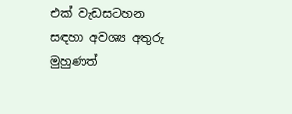එක් වැඩසටහන සඳහා අවශ්‍ය අතුරු මුහුණත්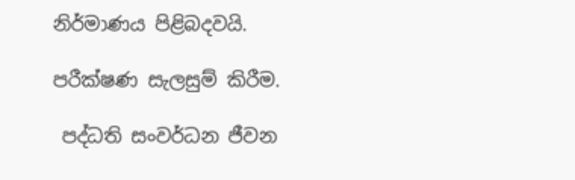නිර්මාණය පිළිබදවයි.

පරීක්ෂණ සැලසුම් කිරීම.

 පද්ධති සංවර්ධන ජීවන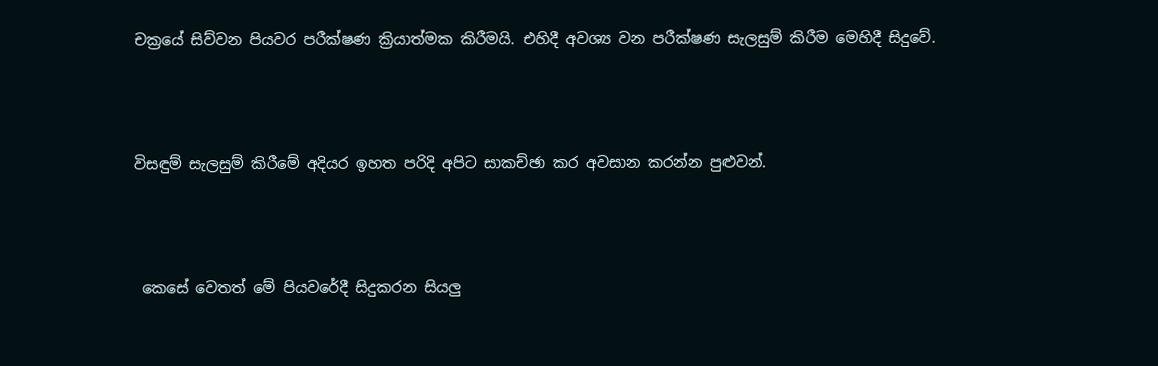චක්‍රයේ සිව්වන පියවර පරීක්ෂණ ක්‍රියාත්මක කිරීමයි. එහිදී අවශ්‍ය වන පරීක්ෂණ සැලසුම් කිරීම මෙහිදී සිදුවේ.



විසඳුම් සැලසුම් කිරීමේ අදියර ඉහත පරිදි අපිට සාකච්ඡා කර අවසාන කරන්න පුළුවන්.



 කෙසේ වෙතත් මේ පියවරේදී සිදුකරන සියලු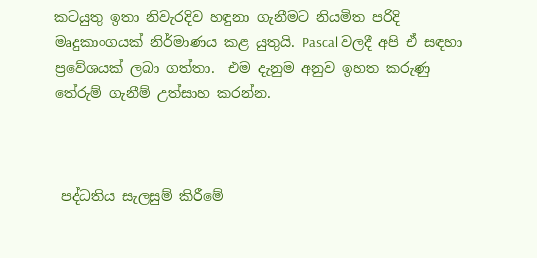කටයුතු ඉතා නිවැරදිව හඳුනා ගැනීමට නියමිත පරිදි මෘදුකාංගයක් නිර්මාණය කළ යුතුයි. Pascal වලදී අපි ඒ සඳහා ප්‍රවේශයක් ලබා ගත්තා.  එම දැනුම අනුව ඉහත කරුණු තේරුම් ගැනීම් උත්සාහ කරන්න.



 පද්ධතිය සැලසුම් කිරීමේ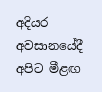අදියර අවසානයේදී අපිට මීළඟ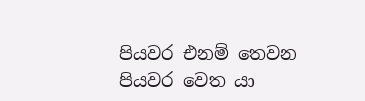පියවර එනම් තෙවන පියවර වෙත යා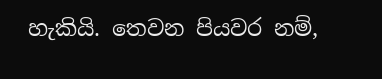හැකියි. තෙවන පියවර නම්,